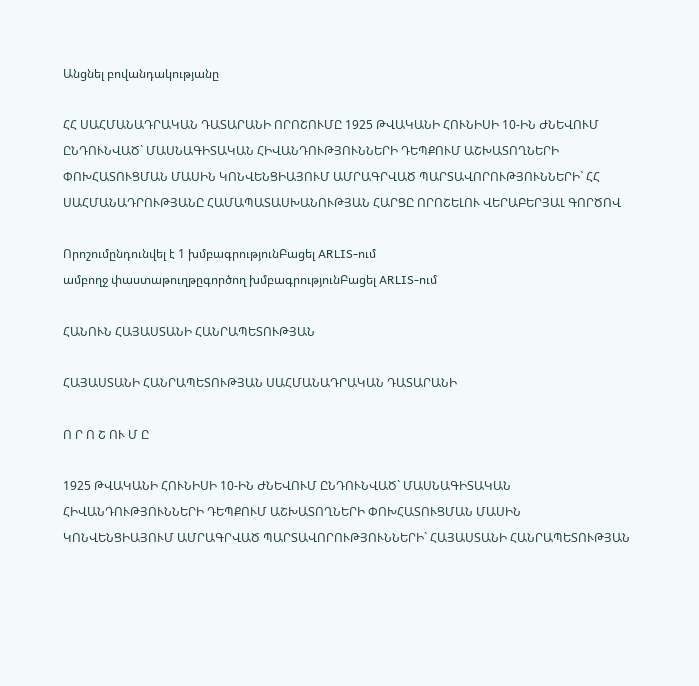Անցնել բովանդակությանը

ՀՀ ՍԱՀՄԱՆԱԴՐԱԿԱՆ ԴԱՏԱՐԱՆԻ ՈՐՈՇՈՒՄԸ 1925 ԹՎԱԿԱՆԻ ՀՈՒՆԻՍԻ 10-ԻՆ ԺՆԵՎՈՒՄ ԸՆԴՈՒՆՎԱԾ` ՄԱՍՆԱԳԻՏԱԿԱՆ ՀԻՎԱՆԴՈՒԹՅՈՒՆՆԵՐԻ ԴԵՊՔՈՒՄ ԱՇԽԱՏՈՂՆԵՐԻ ՓՈԽՀԱՏՈՒՑՄԱՆ ՄԱՍԻՆ ԿՈՆՎԵՆՑԻԱՅՈՒՄ ԱՄՐԱԳՐՎԱԾ ՊԱՐՏԱՎՈՐՈՒԹՅՈՒՆՆԵՐԻ` ՀՀ ՍԱՀՄԱՆԱԴՐՈՒԹՅԱՆԸ ՀԱՄԱՊԱՏԱՍԽԱՆՈՒԹՅԱՆ ՀԱՐՑԸ ՈՐՈՇԵԼՈՒ ՎԵՐԱԲԵՐՅԱԼ ԳՈՐԾՈՎ

Որոշումընդունվել է 1 խմբագրությունԲացել ARLIS-ում
ամբողջ փաստաթուղթըգործող խմբագրությունԲացել ARLIS-ում

ՀԱՆՈՒՆ ՀԱՅԱՍՏԱՆԻ ՀԱՆՐԱՊԵՏՈՒԹՅԱՆ

ՀԱՅԱՍՏԱՆԻ ՀԱՆՐԱՊԵՏՈՒԹՅԱՆ ՍԱՀՄԱՆԱԴՐԱԿԱՆ ԴԱՏԱՐԱՆԻ

Ո Ր Ո Շ ՈՒ Մ Ը

1925 ԹՎԱԿԱՆԻ ՀՈՒՆԻՍԻ 10-ԻՆ ԺՆԵՎՈՒՄ ԸՆԴՈՒՆՎԱԾ` ՄԱՍՆԱԳԻՏԱԿԱՆ ՀԻՎԱՆԴՈՒԹՅՈՒՆՆԵՐԻ ԴԵՊՔՈՒՄ ԱՇԽԱՏՈՂՆԵՐԻ ՓՈԽՀԱՏՈՒՑՄԱՆ ՄԱՍԻՆ ԿՈՆՎԵՆՑԻԱՅՈՒՄ ԱՄՐԱԳՐՎԱԾ ՊԱՐՏԱՎՈՐՈՒԹՅՈՒՆՆԵՐԻ` ՀԱՅԱՍՏԱՆԻ ՀԱՆՐԱՊԵՏՈՒԹՅԱՆ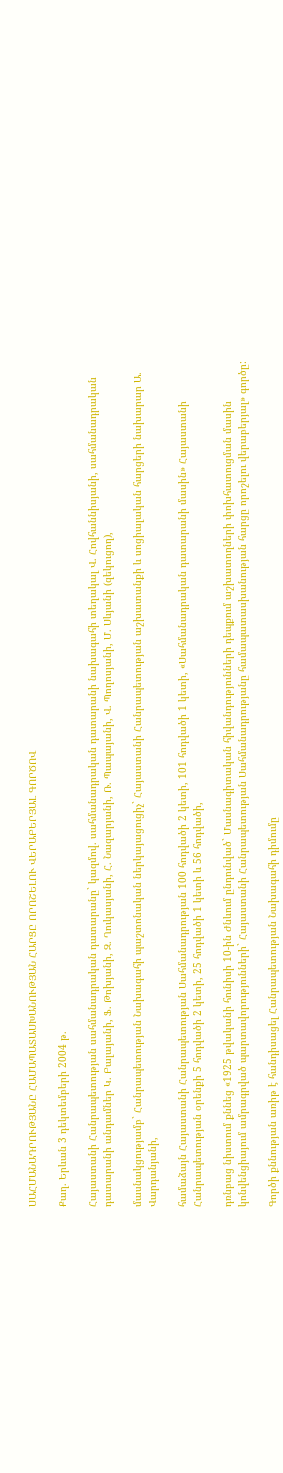ՍԱՀՄԱՆԱԴՐՈՒԹՅԱՆԸ ՀԱՄԱՊԱՏԱՍԽԱՆՈՒԹՅԱՆ ՀԱՐՑԸ ՈՐՈՇԵԼՈՒ ՎԵՐԱԲԵՐՅԱԼ ԳՈՐԾՈՎ

Քաղ. Երևան 3 դեկտեմբերի 2004 թ.

Հայաստանի Հանրապետության սահմանադրական դատարանը` կազմով. սահմանադրական դատարանի նախագահի տեղակալ Վ. Հովհաննիսյանի, սահմանադրական դատարանի անդամներ Կ. Բալայանի, Ֆ. Թոխյանի, Զ. Ղուկասյանի, Հ. Նազարյանի, Ռ. Պապայանի, Վ. Պողոսյանի, Մ. Սևյանի (զեկուցող),

մասնակցությամբ` Հանրապետության Նախագահի պաշտոնական ներկայացուցիչ` Հայաստանի Հանրապետության աշխատանքի և սոցիալական հարցերի նախարար Ա. Վարդանյանի,

համաձայն Հայաստանի Հանրապետության Սահմանադրության 100 հոդվածի 2 կետի, 101 հոդվածի 1 կետի, «Սահմանադրական դատարանի մասին» Հայաստանի Հանրապետության օրենքի 5 հոդվածի 2 կետի, 25 հոդվածի 1 կետի և 56 հոդվածի,

դռնբաց նիստում քննեց «1925 թվականի հունիսի 10-ին Ժնևում ընդունված` Մասնագիտական հիվանդությունների դեպքում աշխատողների փոխհատուցման մասին կոնվենցիայում ամրագրված պարտավորությունների` Հայաստանի Հանրապետության Սահմանադրությանը համապատասխանության հարցը որոշելու վերաբերյալ» գործը:

Գործի քննության առիթ է հանդիսացել Հանրապետության Նախագահի դիմումը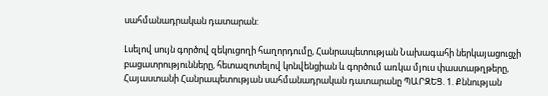սահմանադրական դատարան:

Լսելով սույն գործով զեկուցողի հաղորդումը, Հանրապետության Նախագահի ներկայացուցչի բացատրությունները, հետազոտելով կոնվենցիան և գործում առկա մյուս փաստաթղթերը, Հայաստանի Հանրապետության սահմանադրական դատարանը ՊԱՐԶԵՑ. 1. Քննության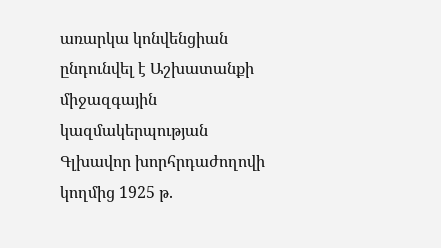առարկա կոնվենցիան ընդունվել է Աշխատանքի միջազգային կազմակերպության Գլխավոր խորհրդաժողովի կողմից 1925 թ.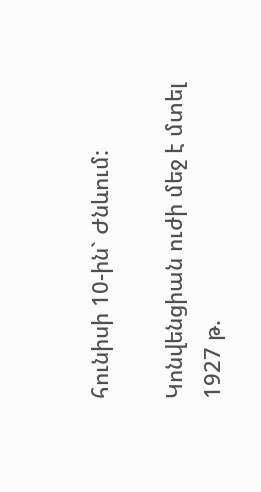հունիսի 10-ին` Ժնևում:

Կոնվենցիան ուժի մեջ է մտել 1927 թ.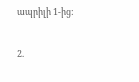ապրիլի 1-ից:

2.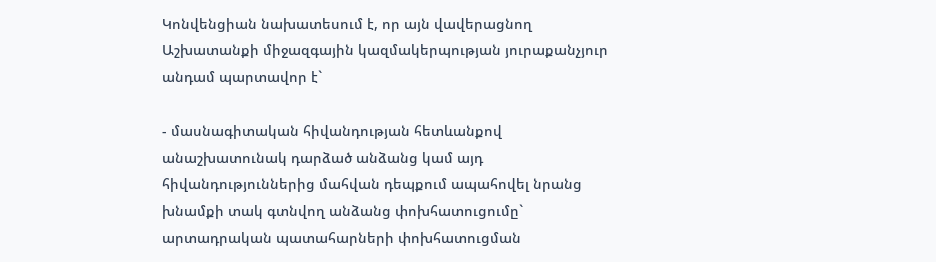Կոնվենցիան նախատեսում է, որ այն վավերացնող Աշխատանքի միջազգային կազմակերպության յուրաքանչյուր անդամ պարտավոր է`

- մասնագիտական հիվանդության հետևանքով անաշխատունակ դարձած անձանց կամ այդ հիվանդություններից մահվան դեպքում ապահովել նրանց խնամքի տակ գտնվող անձանց փոխհատուցումը` արտադրական պատահարների փոխհատուցման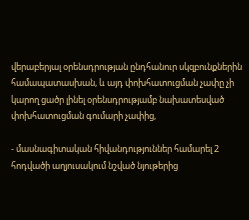վերաբերյալ օրենսդրության ընդհանուր սկզբունքներին համապատասխան, և այդ փոխհատուցման չափը չի կարող ցածր լինել օրենսդրությամբ նախատեսված փոխհատուցման գումարի չափից,

- մասնագիտական հիվանդություններ համարել 2 հոդվածի աղյուսակում նշված նյութերից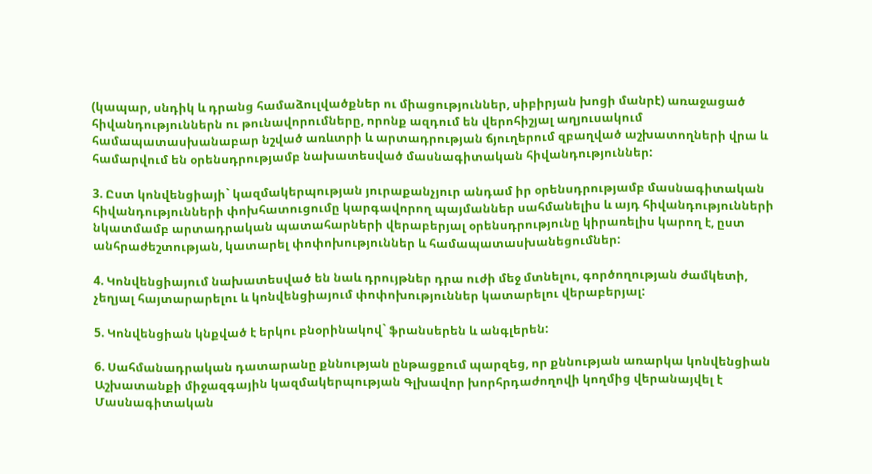(կապար, սնդիկ և դրանց համաձուլվածքներ ու միացություններ, սիբիրյան խոցի մանրէ) առաջացած հիվանդություններն ու թունավորումները, որոնք ազդում են վերոհիշյալ աղյուսակում համապատասխանաբար նշված առևտրի և արտադրության ճյուղերում զբաղված աշխատողների վրա և համարվում են օրենսդրությամբ նախատեսված մասնագիտական հիվանդություններ:

3. Ըստ կոնվենցիայի` կազմակերպության յուրաքանչյուր անդամ իր օրենսդրությամբ մասնագիտական հիվանդությունների փոխհատուցումը կարգավորող պայմաններ սահմանելիս և այդ հիվանդությունների նկատմամբ արտադրական պատահարների վերաբերյալ օրենսդրությունը կիրառելիս կարող է, ըստ անհրաժեշտության, կատարել փոփոխություններ և համապատասխանեցումներ:

4. Կոնվենցիայում նախատեսված են նաև դրույթներ դրա ուժի մեջ մտնելու, գործողության ժամկետի, չեղյալ հայտարարելու և կոնվենցիայում փոփոխություններ կատարելու վերաբերյալ:

5. Կոնվենցիան կնքված է երկու բնօրինակով` ֆրանսերեն և անգլերեն:

6. Սահմանադրական դատարանը քննության ընթացքում պարզեց, որ քննության առարկա կոնվենցիան Աշխատանքի միջազգային կազմակերպության Գլխավոր խորհրդաժողովի կողմից վերանայվել է Մասնագիտական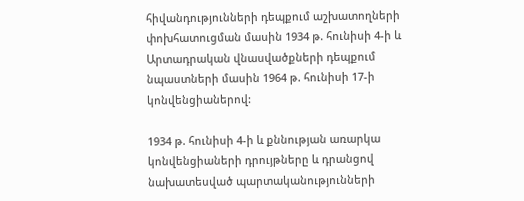հիվանդությունների դեպքում աշխատողների փոխհատուցման մասին 1934 թ. հունիսի 4-ի և Արտադրական վնասվածքների դեպքում նպաստների մասին 1964 թ. հունիսի 17-ի կոնվենցիաներով:

1934 թ. հունիսի 4-ի և քննության առարկա կոնվենցիաների դրույթները և դրանցով նախատեսված պարտականությունների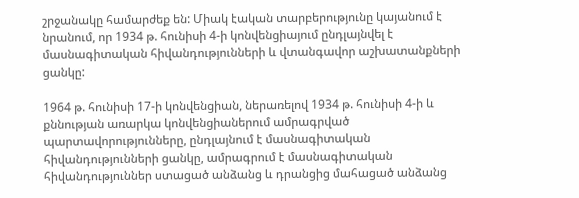շրջանակը համարժեք են: Միակ էական տարբերությունը կայանում է նրանում, որ 1934 թ. հունիսի 4-ի կոնվենցիայում ընդլայնվել է մասնագիտական հիվանդությունների և վտանգավոր աշխատանքների ցանկը:

1964 թ. հունիսի 17-ի կոնվենցիան, ներառելով 1934 թ. հունիսի 4-ի և քննության առարկա կոնվենցիաներում ամրագրված պարտավորությունները, ընդլայնում է մասնագիտական հիվանդությունների ցանկը, ամրագրում է մասնագիտական հիվանդություններ ստացած անձանց և դրանցից մահացած անձանց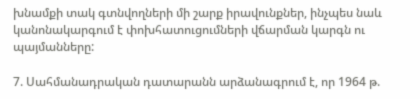խնամքի տակ գտնվողների մի շարք իրավունքներ, ինչպես նաև կանոնակարգում է փոխհատուցումների վճարման կարգն ու պայմանները:

7. Սահմանադրական դատարանն արձանագրում է, որ 1964 թ.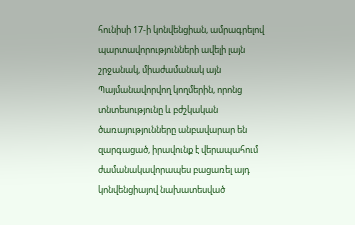հունիսի 17-ի կոնվենցիան, ամրագրելով պարտավորությունների ավելի լայն շրջանակ, միաժամանակ այն Պայմանավորվող կողմերին, որոնց տնտեսությունը և բժշկական ծառայությունները անբավարար են զարգացած, իրավունք է վերապահում ժամանակավորապես բացառել այդ կոնվենցիայով նախատեսված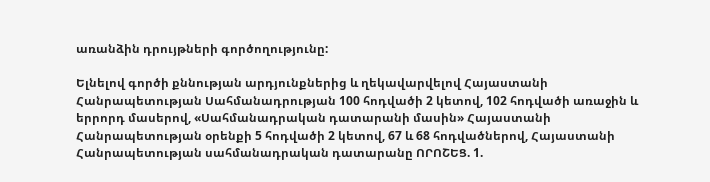առանձին դրույթների գործողությունը:

Ելնելով գործի քննության արդյունքներից և ղեկավարվելով Հայաստանի Հանրապետության Սահմանադրության 100 հոդվածի 2 կետով, 102 հոդվածի առաջին և երրորդ մասերով, «Սահմանադրական դատարանի մասին» Հայաստանի Հանրապետության օրենքի 5 հոդվածի 2 կետով, 67 և 68 հոդվածներով, Հայաստանի Հանրապետության սահմանադրական դատարանը ՈՐՈՇԵՑ. 1.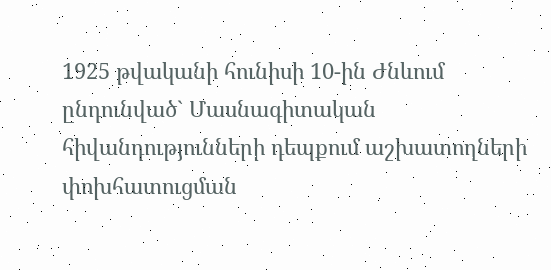1925 թվականի հունիսի 10-ին Ժնևում ընդունված` Մասնագիտական հիվանդությունների դեպքում աշխատողների փոխհատուցման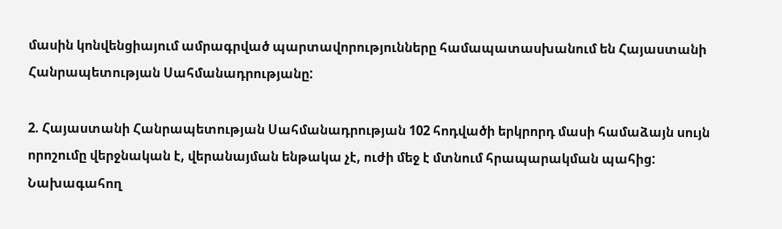մասին կոնվենցիայում ամրագրված պարտավորությունները համապատասխանում են Հայաստանի Հանրապետության Սահմանադրությանը:

2. Հայաստանի Հանրապետության Սահմանադրության 102 հոդվածի երկրորդ մասի համաձայն սույն որոշումը վերջնական է, վերանայման ենթակա չէ, ուժի մեջ է մտնում հրապարակման պահից: Նախագահող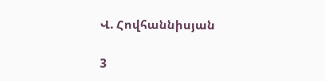Վ. Հովհաննիսյան

3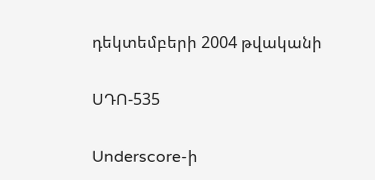դեկտեմբերի 2004 թվականի

ՍԴՈ-535

Underscore-ի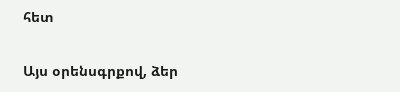հետ

Այս օրենսգրքով, ձեր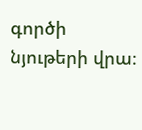գործի նյութերի վրա։